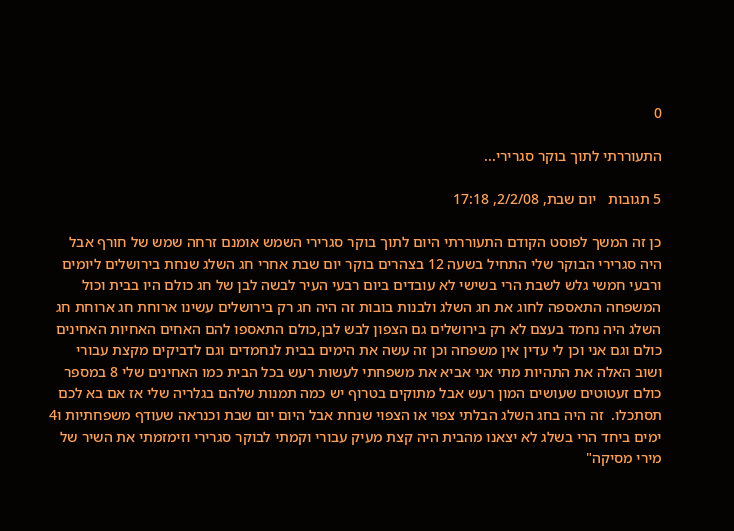0

התעוררתי לתוך בוקר סגרירי...

5 תגובות   יום שבת, 2/2/08, 17:18

כן זה המשך לפוסט הקודם התעוררתי היום לתוך בוקר סגרירי השמש אומנם זרחה שמש של חורף אבל היה סגרירי הבוקר שלי התחיל בשעה 12 בצהרים בוקר יום שבת אחרי חג השלג שנחת בירושלים ליומים ורבעי חמשי גלש לשבת הרי בשישי לא עובדים ביום רבעי העיר לבשה לבן של חג כולם היו בבית וכול המשפחה התאספה לחוג את חג השלג ולבנות בובות זה היה חג רק בירושלים עשינו ארוחת חג ארוחת חג השלג היה נחמד בעצם לא רק בירושלים גם הצפון לבש לבן,כולם התאספו להם האחים האחיות האחינים כולם וגם אני וכן לי עדין אין משפחה וכן זה עשה את הימים בבית לנחמדים וגם לדביקים מקצת עבורי ושוב האלה את התהיות מתי אני אביא את משפחתי לעשות רעש בכל הבית כמו האחינים שלי 8 במספר כולם זעטוטים שעושים המון רעש אבל מתוקים בטרוף יש כמה תמנות שלהם בגלריה שלי אז אם בא לכם תסתכלו.  זה היה בחג השלג הבלתי צפוי או הצפוי שנחת אבל היום יום שבת וכנראה שעודף משפחתיות ו4 ימים ביחד הרי בשלג לא יצאנו מהבית היה קצת מעיק עבורי וקמתי לבוקר סגרירי וזימזמתי את השיר של מירי מסיקה"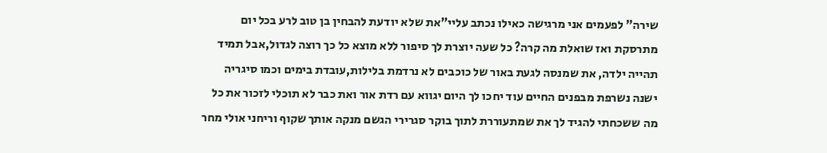שירה" לפעמים אני מרגישה כאילו נכתב עליי"את שלא יודעת להבחין בן טוב לרע בכל יום מתרסקת ואז שואלת מה קרה? כל שעה יוצרת לך סיפור ללא מוצא כל כך רוצה לגדול,אבל תמיד תהייה ילדה, את שמנסה לגעת באור של כוכבים לא נרדמת בלילות,עובדת בימים וכמו סיגריה ישנה נשרפת מבפנים החיים עוד יחכו לך היום יגווא עם רדת אור ואת כבר לא תוכלי לזכור את כל מה ששכחתי להגיד לך את שמתעוררת לתוך בוקר סגרירי הגשם מנקה אותך שקוף וריחני אולי מחר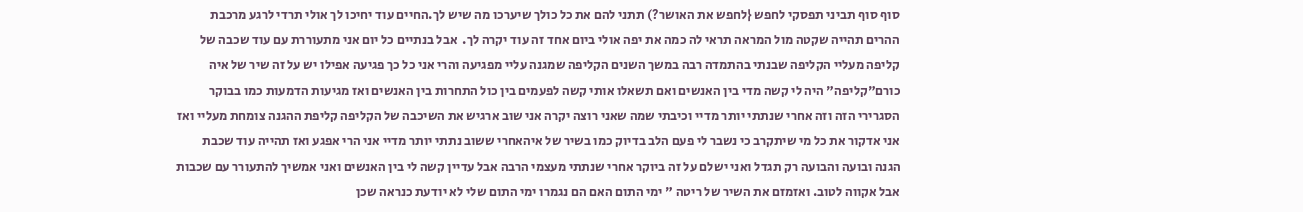סוף סוף תביני תפסקי לחפש {לחפש את האושר?) תתני להם את כל כולך שיערכו מה שיש לך.החיים עוד יחיכו לך אולי תרדי לרגע מרכבת ההרים תהייה שקטה מול המראה תראי לה כמה את יפה אולי ביום אחד זה עוד יקרה לך.  אבל בנתיים כל יום אני מתעוררת עם עוד שכבה של קליפה מעליי הקליפה שבנתי בהתמדה רבה במשך השנים הקליפה שמגנה עליי מפגיעה והרי אני כל כך פגיעה אפילו יש על זה שיר של איה כורם"קליפה" היה לי קשה מדי בין האנשים ואם תשאלו אותי קשה לפעמים בין כול התחרות בין האנשים ואז מגיעות הדמעות כמו בבוקר הסגרירי הזה וזה אחרי שנתתי יותר מדיי וכיבתי שמה שאני רוצה יקרה אני שוב ארגיש את השיכבה של הקליפה קליפת ההגנה צומחת מעליי ואז אני אדקור את כל מי שיתקרב כי נשבר לי פעם הלב בדיוק כמו בשיר של איהאחרי ששוב נתתי יותר מדיי אני הרי אפגע ואז תהייה עוד שכבת הגנה ובועה והבועה רק תגדל ואני ישלם על זה ביוקר אחרי שנתתי מעצמי הרבה אבל עדיין קשה לי בין האנשים ואני אמשיך להתעורר עם שכבות אבל אקווה לטוב. ואזמזם את השיר של ריטה " ימי התום האם הם נגמרו ימי התום שלי לא יודעת כנראה שכן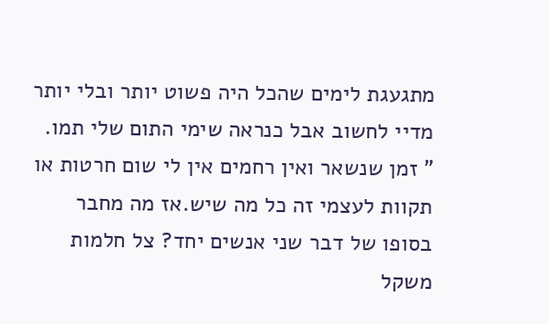מתגעגת לימים שהכל היה פשוט יותר ובלי יותר מדיי לחשוב אבל כנראה שימי התום שלי תמו. " זמן שנשאר ואין רחמים אין לי שום חרטות או תקוות לעצמי זה כל מה שיש.אז מה מחבר בסופו של דבר שני אנשים יחד? צל חלמות משקל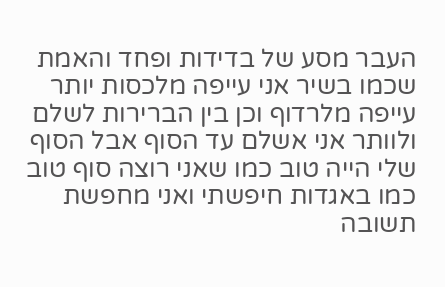העבר מסע של בדידות ופחד והאמת שכמו בשיר אני עייפה מלכסות יותר עייפה מלרדוף וכן בין הברירות לשלם ולוותר אני אשלם עד הסוף אבל הסוף שלי הייה טוב כמו שאני רוצה סוף טוב כמו באגדות חיפשתי ואני מחפשת תשובה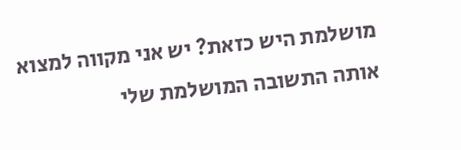מושלמת היש כזאת? יש אני מקווה למצוא אותה התשובה המושלמת שלי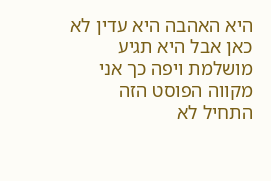היא האהבה היא עדין לא כאן אבל היא תגיע מושלמת ויפה כך אני מקווה הפוסט הזה התחיל לא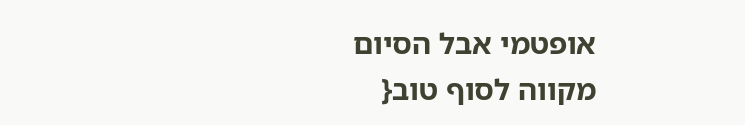אופטמי אבל הסיום מקווה לסוף טוב{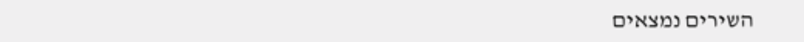השירים נמצאים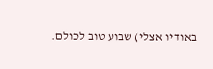באודיו אצלי) שבוע טוב לכולם.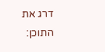דרג את התוכן: